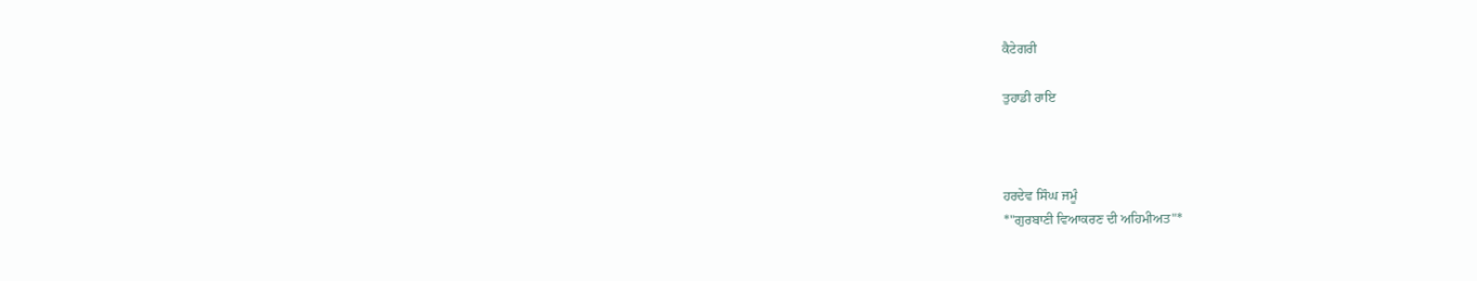ਕੈਟੇਗਰੀ

ਤੁਹਾਡੀ ਰਾਇ



ਹਰਦੇਵ ਸਿੰਘ ਜਮੂੰ
*"ਗੁਰਬਾਣੀ ਵਿਆਕਰਣ ਦੀ ਅਹਿਮੀਅਤ"*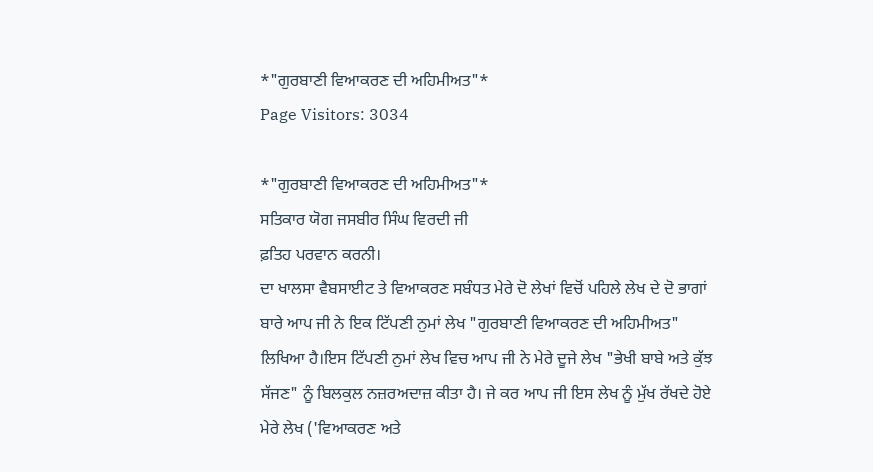*"ਗੁਰਬਾਣੀ ਵਿਆਕਰਣ ਦੀ ਅਹਿਮੀਅਤ"*
Page Visitors: 3034

*"ਗੁਰਬਾਣੀ ਵਿਆਕਰਣ ਦੀ ਅਹਿਮੀਅਤ"*
ਸਤਿਕਾਰ ਯੋਗ ਜਸਬੀਰ ਸਿੰਘ ਵਿਰਦੀ ਜੀ
ਫ਼ਤਿਹ ਪਰਵਾਨ ਕਰਨੀ।
ਦਾ ਖਾਲਸਾ ਵੈਬਸਾਈਟ ਤੇ ਵਿਆਕਰਣ ਸਬੰਧਤ ਮੇਰੇ ਦੋ ਲੇਖਾਂ ਵਿਚੋਂ ਪਹਿਲੇ ਲੇਖ ਦੇ ਦੋ ਭਾਗਾਂ ਬਾਰੇ ਆਪ ਜੀ ਨੇ ਇਕ ਟਿੱਪਣੀ ਨੁਮਾਂ ਲੇਖ "ਗੁਰਬਾਣੀ ਵਿਆਕਰਣ ਦੀ ਅਹਿਮੀਅਤ" ਲਿਖਿਆ ਹੈ।ਇਸ ਟਿੱਪਣੀ ਨੁਮਾਂ ਲੇਖ ਵਿਚ ਆਪ ਜੀ ਨੇ ਮੇਰੇ ਦੂਜੇ ਲੇਖ "ਭੇਖੀ ਬਾਬੇ ਅਤੇ ਕੁੱਝ ਸੱਜਣ" ਨੂੰ ਬਿਲਕੁਲ ਨਜ਼ਰਅਦਾਜ਼ ਕੀਤਾ ਹੈ। ਜੇ ਕਰ ਆਪ ਜੀ ਇਸ ਲੇਖ ਨੂੰ ਮੁੱਖ ਰੱਖਦੇ ਹੋਏ ਮੇਰੇ ਲੇਖ ('ਵਿਆਕਰਣ ਅਤੇ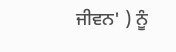ਜੀਵਨ' ) ਨੂੰ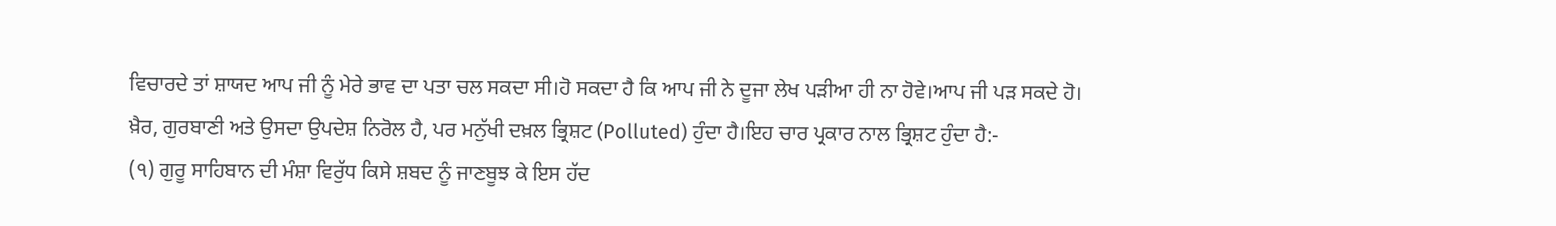ਵਿਚਾਰਦੇ ਤਾਂ ਸ਼ਾਯਦ ਆਪ ਜੀ ਨੂੰ ਮੇਰੇ ਭਾਵ ਦਾ ਪਤਾ ਚਲ ਸਕਦਾ ਸੀ।ਹੋ ਸਕਦਾ ਹੈ ਕਿ ਆਪ ਜੀ ਨੇ ਦੂਜਾ ਲੇਖ ਪੜੀਆ ਹੀ ਨਾ ਹੋਵੇ।ਆਪ ਜੀ ਪੜ ਸਕਦੇ ਹੋ।
ਖ਼ੈਰ, ਗੁਰਬਾਣੀ ਅਤੇ ਉਸਦਾ ਉਪਦੇਸ਼ ਨਿਰੋਲ ਹੈ, ਪਰ ਮਨੁੱਖੀ ਦਖ਼ਲ ਭ੍ਰਿਸ਼ਟ (Polluted) ਹੁੰਦਾ ਹੈ।ਇਹ ਚਾਰ ਪ੍ਰਕਾਰ ਨਾਲ ਭ੍ਰਿਸ਼ਟ ਹੁੰਦਾ ਹੈ:-
(੧) ਗੁਰੂ ਸਾਹਿਬਾਨ ਦੀ ਮੰਸ਼ਾ ਵਿਰੁੱਧ ਕਿਸੇ ਸ਼ਬਦ ਨੂੰ ਜਾਣਬੂਝ ਕੇ ਇਸ ਹੱਦ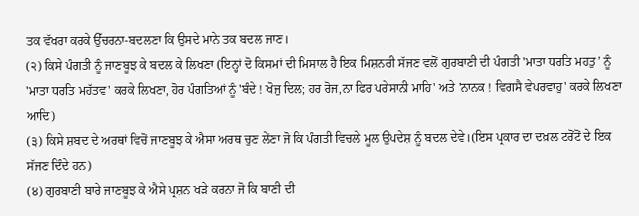ਤਕ ਵੱਖਰਾ ਕਰਕੇ ਉੱਚਰਨਾ-ਬਦਲਣਾ ਕਿ ਉਸਦੇ ਮਾਨੇ ਤਕ ਬਦਲ ਜਾਣ।
(੨) ਕਿਸੇ ਪੰਗਤੀ ਨੂੰ ਜਾਣਬੂਝ ਕੇ ਬਦਲ ਕੇ ਲਿਖਣਾ (ਇਨ੍ਹਾਂ ਦੋ ਕਿਸਮਾਂ ਦੀ ਮਿਸਾਲ ਹੈ ਇਕ ਮਿਸ਼ਨਰੀ ਸੱਜਣ ਵਲੋਂ ਗੁਰਬਾਣੀ ਦੀ ਪੰਗਤੀ 'ਮਾਤਾ ਧਰਤਿ ਮਹਤੁ’ ਨੂੰ 'ਮਾਤਾ ਧਰਤਿ ਮਹੱਤਵ' ਕਰਕੇ ਲਿਖਣਾ, ਹੋਰ ਪੰਗਤਿਆਂ ਨੂੰ 'ਬੰਦੇ ! ਖੋਜੁ ਦਿਲ; ਹਰ ਰੋਜ,ਨਾ ਫਿਰ ਪਰੇਸਾਨੀ ਮਾਹਿ' ਅਤੇ 'ਨਾਨਕ ! ਵਿਗਸੈ ਵੇਪਰਵਾਹੁ' ਕਰਕੇ ਲਿਖਣਾ ਆਦਿ)
(੩) ਕਿਸੇ ਸ਼ਬਦ ਦੇ ਅਰਥਾਂ ਵਿਚੋਂ ਜਾਣਬੂਝ ਕੇ ਐਸਾ ਅਰਥ ਚੁਣ ਲੇਂਣਾ ਜੋ ਕਿ ਪੰਗਤੀ ਵਿਚਲੇ ਮੂਲ ਉਪਦੇਸ਼ ਨੂੰ ਬਦਲ ਦੇਵੇ।(ਇਸ ਪ੍ਰਕਾਰ ਦਾ ਦਖ਼ਲ ਟਰੋਂਟੋਂ ਦੇ ਇਕ ਸੱਜਣ ਦਿੰਦੇ ਹਨ)
(੪) ਗੁਰਬਾਣੀ ਬਾਰੇ ਜਾਣਬੂਝ ਕੇ ਐਸੇ ਪ੍ਰਸ਼ਨ ਖੜੇ ਕਰਨਾ ਜੋ ਕਿ ਬਾਣੀ ਦੀ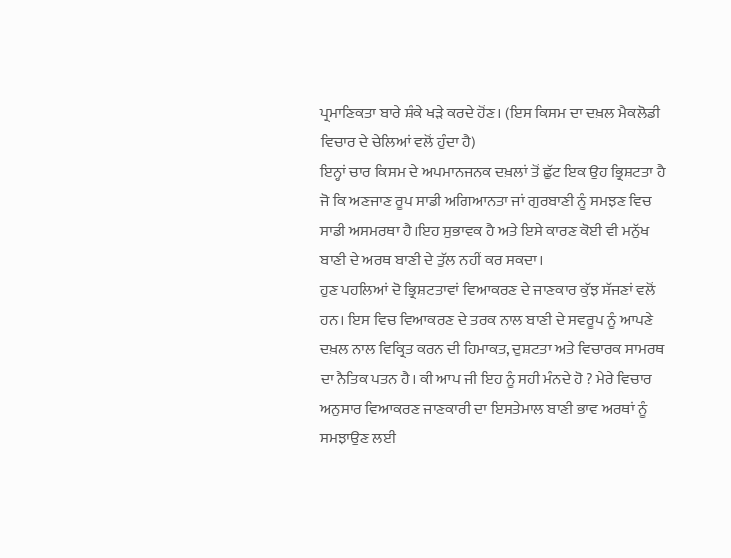ਪ੍ਰਮਾਣਿਕਤਾ ਬਾਰੇ ਸ਼ੰਕੇ ਖੜੇ ਕਰਦੇ ਹੋਂਣ। (ਇਸ ਕਿਸਮ ਦਾ ਦਖ਼ਲ ਮੈਕਲੋਡੀ ਵਿਚਾਰ ਦੇ ਚੇਲਿਆਂ ਵਲੋਂ ਹੁੰਦਾ ਹੈ)
ਇਨ੍ਹਾਂ ਚਾਰ ਕਿਸਮ ਦੇ ਅਪਮਾਨਜਨਕ ਦਖ਼ਲਾਂ ਤੋਂ ਛੁੱਟ ਇਕ ਉਹ ਭ੍ਰਿਸ਼ਟਤਾ ਹੈ ਜੋ ਕਿ ਅਣਜਾਣ ਰੂਪ ਸਾਡੀ ਅਗਿਆਨਤਾ ਜਾਂ ਗੁਰਬਾਣੀ ਨੂੰ ਸਮਝਣ ਵਿਚ ਸਾਡੀ ਅਸਮਰਥਾ ਹੈ।ਇਹ ਸੁਭਾਵਕ ਹੈ ਅਤੇ ਇਸੇ ਕਾਰਣ ਕੋਈ ਵੀ ਮਨੁੱਖ ਬਾਣੀ ਦੇ ਅਰਥ ਬਾਣੀ ਦੇ ਤੁੱਲ ਨਹੀਂ ਕਰ ਸਕਦਾ।
ਹੁਣ ਪਹਲਿਆਂ ਦੋ ਭ੍ਰਿਸ਼ਟਤਾਵਾਂ ਵਿਆਕਰਣ ਦੇ ਜਾਣਕਾਰ ਕੁੱਝ ਸੱਜਣਾਂ ਵਲੋਂ ਹਨ। ਇਸ ਵਿਚ ਵਿਆਕਰਣ ਦੇ ਤਰਕ ਨਾਲ ਬਾਣੀ ਦੇ ਸਵਰੂਪ ਨੂੰ ਆਪਣੇ ਦਖ਼ਲ ਨਾਲ ਵਿਕ੍ਰਿਤ ਕਰਨ ਦੀ ਹਿਮਾਕਤ, ਦੁਸ਼ਟਤਾ ਅਤੇ ਵਿਚਾਰਕ ਸਾਮਰਥ ਦਾ ਨੈਤਿਕ ਪਤਨ ਹੈ। ਕੀ ਆਪ ਜੀ ਇਹ ਨੂੰ ਸਹੀ ਮੰਨਦੇ ਹੋ ? ਮੇਰੇ ਵਿਚਾਰ ਅਨੁਸਾਰ ਵਿਆਕਰਣ ਜਾਣਕਾਰੀ ਦਾ ਇਸਤੇਮਾਲ ਬਾਣੀ ਭਾਵ ਅਰਥਾਂ ਨੂੰ ਸਮਝਾਉਣ ਲਈ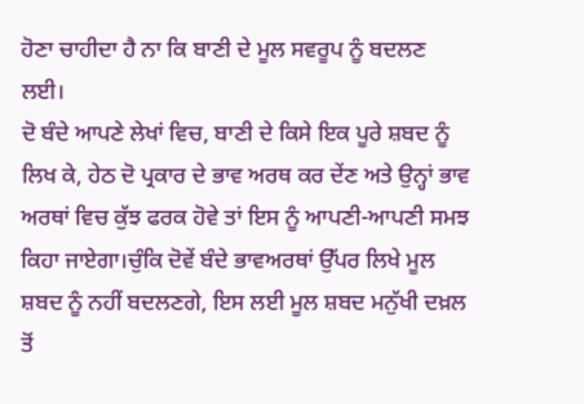ਹੋਣਾ ਚਾਹੀਦਾ ਹੈ ਨਾ ਕਿ ਬਾਣੀ ਦੇ ਮੂਲ ਸਵਰੂਪ ਨੂੰ ਬਦਲਣ ਲਈ।
ਦੋ ਬੰਦੇ ਆਪਣੇ ਲੇਖਾਂ ਵਿਚ, ਬਾਣੀ ਦੇ ਕਿਸੇ ਇਕ ਪੂਰੇ ਸ਼ਬਦ ਨੂੰ ਲਿਖ ਕੇ, ਹੇਠ ਦੋ ਪ੍ਰਕਾਰ ਦੇ ਭਾਵ ਅਰਥ ਕਰ ਦੇਂਣ ਅਤੇ ਉਨ੍ਹਾਂ ਭਾਵ ਅਰਥਾਂ ਵਿਚ ਕੁੱਝ ਫਰਕ ਹੋਵੇ ਤਾਂ ਇਸ ਨੂੰ ਆਪਣੀ-ਆਪਣੀ ਸਮਝ ਕਿਹਾ ਜਾਏਗਾ।ਚੁੰਕਿ ਦੋਵੇਂ ਬੰਦੇ ਭਾਵਅਰਥਾਂ ਉੱਪਰ ਲਿਖੇ ਮੂਲ ਸ਼ਬਦ ਨੂੰ ਨਹੀਂ ਬਦਲਣਗੇ, ਇਸ ਲਈ ਮੂਲ ਸ਼ਬਦ ਮਨੁੱਖੀ ਦਖ਼ਲ ਤੋਂ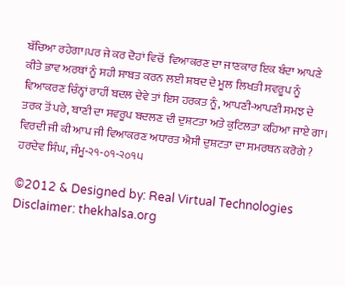ਬੱਚਿਆ ਰਹੇਗਾ।ਪਰ ਜੇ ਕਰ ਦੋਹਾਂ ਵਿਚੋਂ  ਵਿਆਕਰਣ ਦਾ ਜਾਣਕਾਰ ਇਕ ਬੰਦਾ ਆਪਣੇ ਕੀਤੇ ਭਾਵ ਅਰਥਾਂ ਨੂੰ ਸਹੀ ਸਾਬਤ ਕਰਨ ਲਈ ਸ਼ਬਦ ਦੇ ਮੂਲ ਲਿਖਤੀ ਸਵਰੂਪ ਨੂੰ ਵਿਆਕਰਣ ਚਿੰਨ੍ਹਾਂ ਰਾਹੀਂ ਬਦਲ ਦੇਵੇ ਤਾਂ ਇਸ ਹਰਕਤ ਨੂੰ, ਆਪਣੀ-ਆਪਣੀ ਸਮਝ ਦੇ ਤਰਕ ਤੋਂ ਪਰੇ, ਬਾਣੀ ਦਾ ਸਵਰੂਪ ਬਦਲਣ ਦੀ ਦੁਸ਼ਟਤਾ ਅਤੇ ਕੁਟਿਲਤਾ ਕਹਿਆ ਜਾਏ ਗਾ।
ਵਿਰਦੀ ਜੀ ਕੀ ਆਪ ਜੀ ਵਿਆਕਰਣ ਅਧਾਰਤ ਐਸੀ ਦੁਸ਼ਟਤਾ ਦਾ ਸਮਰਥਨ ਕਰੋਗੇ ?
ਹਰਦੇਵ ਸਿੰਘ, ਜੰਮੂ-੨੧-੦੧-੨੦੧੫

©2012 & Designed by: Real Virtual Technologies
Disclaimer: thekhalsa.org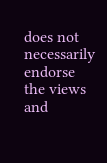does not necessarily endorse the views and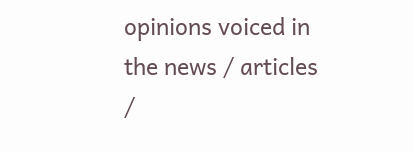opinions voiced in the news / articles /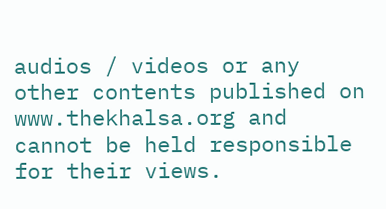audios / videos or any other contents published on www.thekhalsa.org and cannot be held responsible for their views.